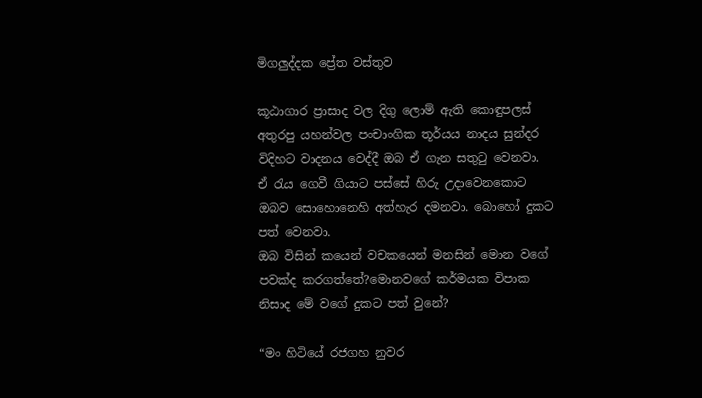මිගලුද්දක ප්‍රේත වස්තුව

කූඨාගාර ප්‍රාසාද වල දිගු ලොම් ඇති කොඳුපලස් අතුරපු යහන්වල පංචාංගික තූර්යය නාදය සුන්දර විදිහට වාදනය වෙද්දී ඔබ ඒ ගැන සතුටු වෙනවා.
ඒ රැය ගෙවී ගියාට පස්සේ හිරු උදාවෙනකොට ඔබව සොහොනෙහි අත්හැර දමනවා. බොහෝ දුකට පත් වෙනවා.
ඔබ විසින් කයෙන් වචකයෙන් මනසින් මොන වගේ පවක්ද කරගත්තේ?මොනවගේ කර්මයක විපාක නිසාද මේ වගේ දුකට පත් වුනේ?

“මං හිටියේ රජගහ නුවර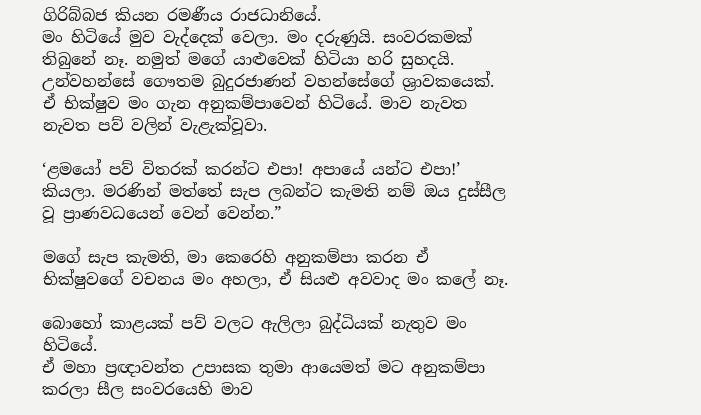ගිරිබ්බජ කියන රමණීය රාජධානියේ.
මං හිටියේ මුව වැද්දෙක් වෙලා. මං දරුණුයි. සංවරකමක් තිබුනේ නෑ. නමුත් මගේ යාළුවෙක් හිටියා හරි සුහදයි. උන්වහන්සේ ගෞතම බුදුරජාණන් වහන්සේගේ ශ්‍රාවකයෙක්. ඒ භික්ෂුව මං ගැන අනුකම්පාවෙන් හිටියේ. මාව නැවත නැවත පව් වලින් වැළැක්වූවා.

‘ළමයෝ පව් විතරක් කරන්ට එපා! අපායේ යන්ට එපා!’ කියලා. මරණින් මත්තේ සැප ලබන්ට කැමති නම් ඔය දුස්සීල වූ ප්‍රාණවධයෙන් වෙන් වෙන්න.”

මගේ සැප කැමති, මා කෙරෙහි අනුකම්පා කරන ඒ භික්ෂුවගේ වචනය මං අහලා, ඒ සියළු අවවාද මං කලේ නෑ.

බොහෝ කාළයක් පව් වලට ඇලිලා බුද්ධියක් නැතුව මං හිටියේ.
ඒ මහා ප්‍රඥාවන්ත උපාසක තුමා ආයෙමත් මට අනුකම්පා කරලා සීල සංවරයෙහි මාව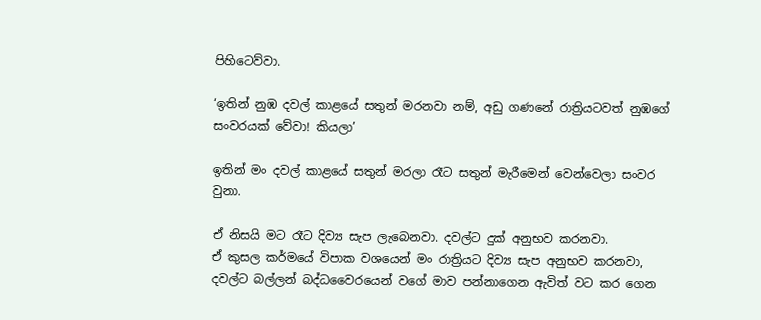පිහිටෙව්වා.

‘ඉතින් නුඹ දවල් කාළයේ සතුන් මරනවා නම්, අඩු ගණනේ රාත්‍රියටවත් නුඹගේ සංවරයක් වේවා! කියලා’

ඉතින් මං දවල් කාළයේ සතුන් මරලා රෑට සතුන් මැරීමෙන් වෙන්වෙලා සංවර වුනා.

ඒ නිසයි මට රෑට දිව්‍ය සැප ලැබෙනවා. දවල්ට දුක් අනුභව කරනවා.
ඒ කුසල කර්මයේ විපාක වශයෙන් මං රාත්‍රියට දිව්‍ය සැප අනුභව කරනවා, දවල්ට බල්ලන් බද්ධවෛරයෙන් වගේ මාව පන්නාගෙන ඇවිත් වට කර ගෙන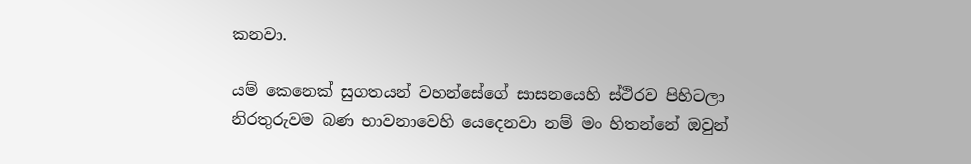කනවා.

යම් කෙනෙක් සුගතයන් වහන්සේගේ සාසනයෙහි ස්ථිරව පිහිටලා නිරතුරුවම බණ භාවනාවෙහි යෙදෙනවා නම් මං හිතන්නේ ඔවුන්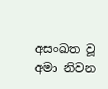අසංඛත වූ අමා නිවන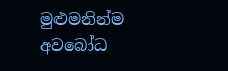මුළුමනින්ම අවබෝධ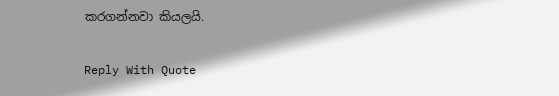කරගන්නවා කියලයි.

Reply With Quote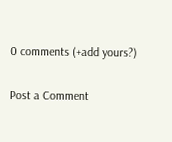0 comments (+add yours?)

Post a Comment